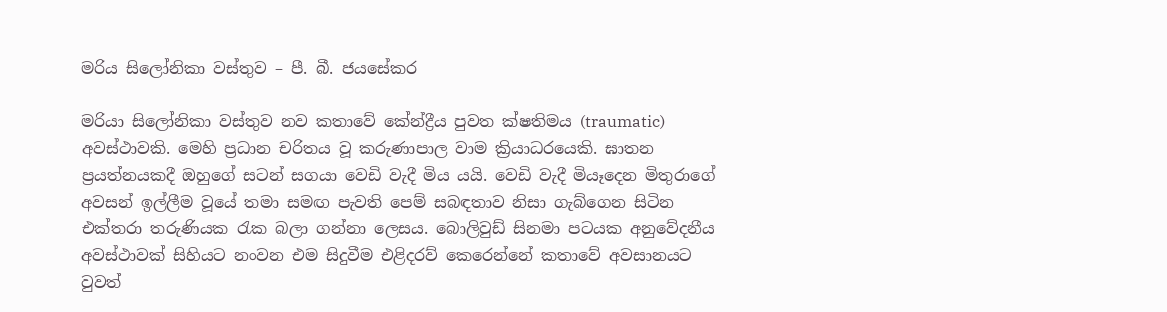මරිය සිලෝනිකා වස්තුව – පී. බී. ජයසේකර

මරියා සිලෝනිකා වස්තුව නව කතාවේ කේන්ද්‍රීය පුවත ක්ෂතිමය (traumatic) අවස්ථාවකි. මෙහි ප්‍රධාන චරිතය වූ කරුණාපාල වාම ක්‍රියාධරයෙකි. ඝාතන ප්‍රයත්නයකදී ඔහුගේ සටන් සගයා වෙඩි වැදී මිය යයි. වෙඩි වැදී මියෑදෙන මිතුරාගේ අවසන් ඉල්ලීම වූයේ තමා සමඟ පැවති පෙම් සබඳතාව නිසා ගැබ්ගෙන සිටින එක්තරා තරුණියක රැක බලා ගන්නා ලෙසය. බොලිවුඩ් සිනමා පටයක අනුවේදනීය අවස්ථාවක් සිහියට නංවන එම සිදුවීම එළිදරව් කෙරෙන්නේ කතාවේ අවසානයට වුවත්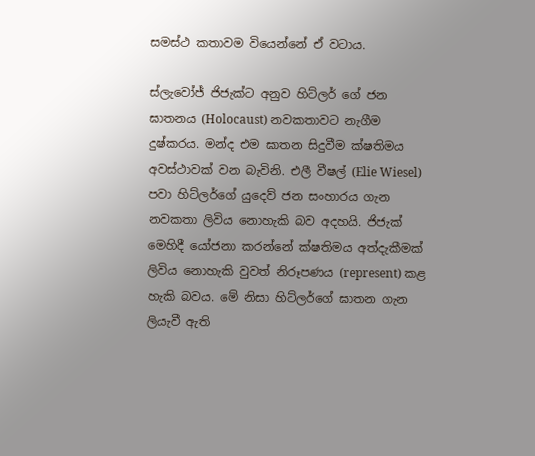සමස්ථ කතාවම වියෙන්නේ ඒ වටාය.

ස්ලැවෝජ් ජිජැක්ට අනුව හිට්ලර් ගේ ජන ඝාතනය (Holocaust) නවකතාවට නැගීම දුෂ්කරය. මන්ද එම ඝාතන සිදුවීම ක්ෂතිමය අවස්ථාවක් වන බැවිනි. එලී වීෂල් (Elie Wiesel) පවා හිට්ලර්ගේ යුදෙව් ජන සංහාරය ගැන නවකතා ලිවිය නොහැකි බව අදහයි. ජිජැක් මෙහිදී යෝජනා කරන්නේ ක්ෂතිමය අත්දැකීමක් ලිවිය නොහැකි වුවත් නිරූපණය (represent) කළ හැකි බවය. මේ නිසා හිට්ලර්ගේ ඝාතන ගැන ලියැවී ඇති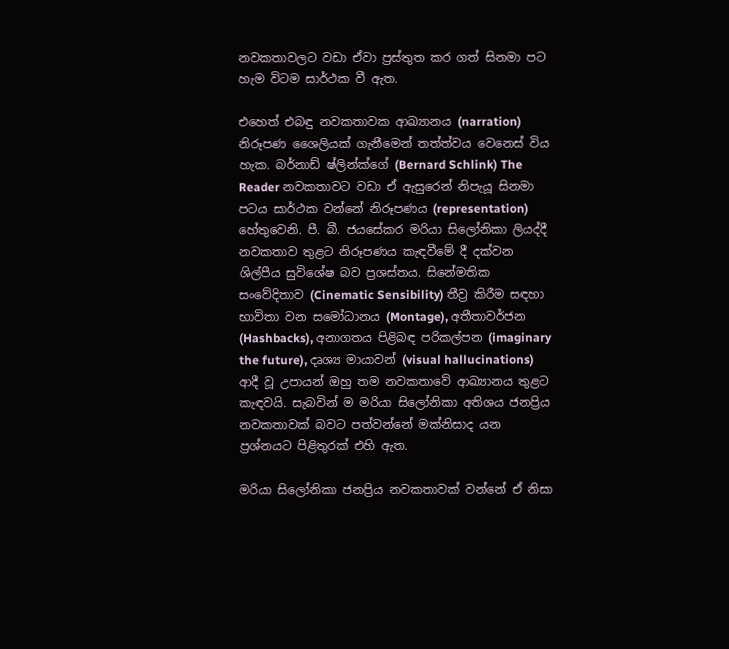නවකතාවලට වඩා ඒවා ප්‍රස්තුත කර ගත් සිනමා පට හැම විටම සාර්ථක වී ඇත.

එහෙත් එබඳු නවකතාවක ආඛ්‍යානය (narration) නිරූපණ ශෛලියක් ගැනීමෙන් තත්ත්වය වෙනෙස් විය හැක. බර්නාඩ් ෂ්ලින්ක්ගේ (Bernard Schlink) The Reader නවකතාවට වඩා ඒ ඇසුරෙන් නිපැයූ සිනමා පටය සාර්ථක වන්නේ නිරූපණය (representation) හේතුවෙනි. පී. බී. ජයසේකර මරියා සිලෝනිකා ලියද්දී නවකතාව තුළට නිරූපණය කැඳවීමේ දී දක්වන ශිල්පීය සුවිශේෂ බව ප්‍රශස්තය. සිනේමතික සංවේදිතාව (Cinematic Sensibility) තීව්‍ර කිරීම සඳහා භාවිතා වන සමෝධානය (Montage), අතීතාවර්ජන (Hashbacks), අනාගතය පිළිබඳ පරිකල්පන (imaginary the future), දෘශ්‍ය මායාවන් (visual hallucinations) ආදී වූ උපායන් ඔහු තම නවකතාවේ ආඛ්‍යානය තුළට කැඳවයි. සැබවින් ම මරියා සිලෝනිකා අතිශය ජනප්‍රිය නවකතාවක් බවට පත්වන්නේ මක්නිසාද යන ප්‍රශ්නයට පිළිතුරක් එහි ඇත.

මරියා සිලෝනිකා ජනප්‍රිය නවකතාවක් වන්නේ ඒ නිසා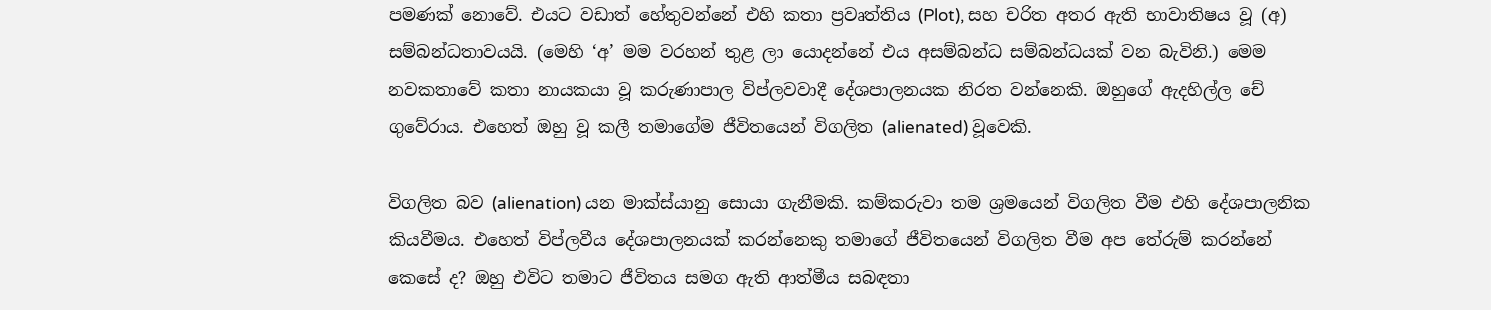පමණක් නොවේ. එයට වඩා‍ත් හේතුවන්නේ එහි කතා ප්‍රවෘත්තිය (Plot), සහ චරිත අතර ඇති භාවාතිෂය වූ (අ) සම්බන්ධතාවයයි. (මෙහි ‘අ’ මම වරහන් තුළ ලා ‍යොදන්නේ එය අසම්බන්ධ සම්බන්ධයක් වන බැවිනි.) මෙම නවකතාවේ කතා නායකයා වූ කරුණාපාල විප්ලවවාදී දේශපාලනයක නිරත වන්නෙකි. ඔහුගේ ඇදහිල්ල චේ ගුවේරාය. එහෙත් ඔහු වූ කලී තමාගේම ජීවිතයෙන් විගලිත (alienated) වූවෙකි.

විගලිත බව (alienation) යන මාක්ස්යානු සොයා ගැනීමකි. කම්කරුවා තම ශ්‍රමයෙන් විගලිත වීම එහි දේශපාලනික කියවීමය. එහෙත් විප්ලවීය දේශපාලනයක් කරන්නෙකු තමාගේ ජීවිතයෙන් විගලිත වීම අප තේරුම් කරන්නේ කෙසේ ද? ඔහු එවිට තමාට ජීවිතය සමග ඇති ආත්මීය සබඳතා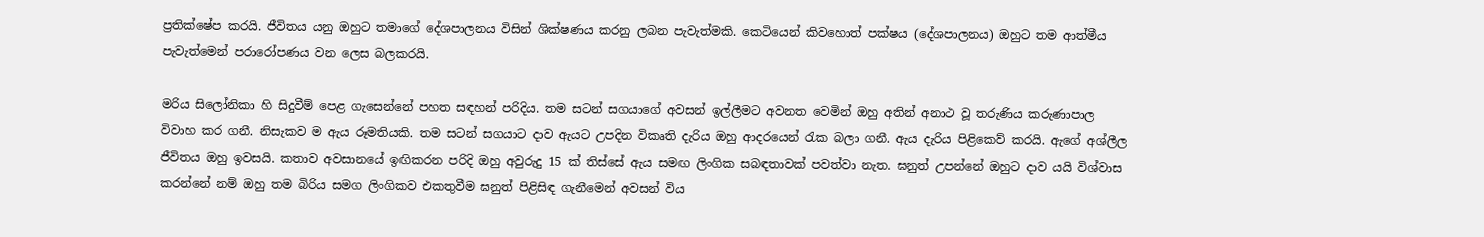ප්‍රතික්ෂේප කරයි. ජීවිතය යනු ඔහුට තමාගේ දේශපාලනය විසින් ශික්ෂණය කරනු ලබන පැවැත්මකි. කෙටියෙන් කිවහොත් පක්ෂය (දේශපාලනය) ඔහුට තම ආත්මීය පැවැත්මෙන් පරාරෝපණය වන ලෙස බලකරයි.

මරිය සිලෝනිකා හි සිදුවීම් පෙළ ගැසෙන්නේ පහත සඳහන් පරිදිය. තම සටන් සගයාගේ අවසන් ඉල්ලීමට අවනත වෙමින් ඔහු අතින් අනාථ වූ තරුණිය කරුණාපාල විවාහ කර ගනී. නිසැකව ම ඇය රූමතියකි. තම සටන් සගයාට දාව ඇයට උපදින විකෘති දැරිය ඔහු ආදරයෙන් රැක බලා ගනී. ඇය දැරිය පිළිකෙව් කරයි. ඇගේ අශ්ලීල ජීවිතය ඔහු ඉවසයි. කතාව අවසානයේ ඉඟිකරන පරිදි ඔහු අවුරුදු 15 ක් තිස්සේ ඇය සමඟ ලිංගික සබඳතාවක් පවත්වා නැත. ඝනුත් උපන්නේ ඔහුට දාව යයි විශ්වාස කරන්නේ නම් ඔහු තම බිරිය සමග ලිංගිකව එකතුවීම ඝනුත් පිළිසිඳ ගැනීමෙන් අවසන් විය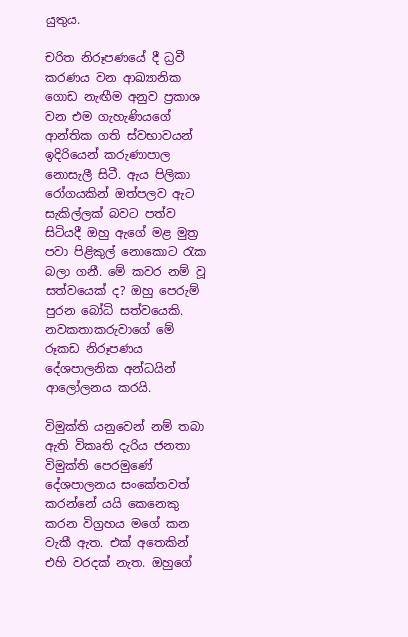යුතුය.

චරිත නිරූපණයේ දී ධ්‍රවී කරණය වන ආඛ්‍යානික ගොඩ නැඟීම අනුව ප්‍රකාශ වන එම ගැහැණියගේ ආන්තික ගති ස්වභාවයන් ඉදිරියෙන් කරුණාපාල නොසැලී සිටී. ඇය පිලිකා රෝගයකින් ඔත්පලව ඇට සැකිල්ලක් බවට පත්ව සිටියදී ඔහු ඇගේ මළ මුත්‍ර පවා පිළිකුල් නොකොට රැක බලා ගනී. මේ කවර නම් වූ සත්වයෙක් ද? ඔහු පෙරුම් පුරන බෝධි සත්වයෙකි. නවකතාකරුවාගේ මේ රූකඩ නිරූපණය දේශපාලනික අන්ධයින් ආලෝලනය කරයි.

විමුක්ති යනුවෙන් නම් තබා ඇති විකෘති දැරිය ජනතා විමුක්ති පෙරමුණේ දේශපාලනය සංකේතවත් කරන්නේ යයි කෙනෙකු කරන විග්‍රහය මගේ කන වැකී ඇත. එක් අතෙකින් එහි වරදක් නැත. ඔහුගේ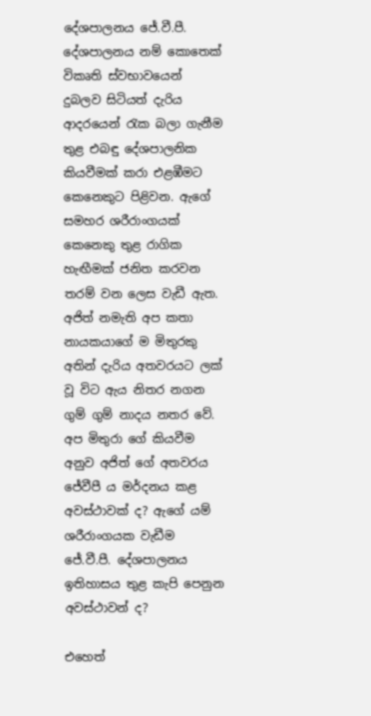දේශපාලනය ජේ.වී.පී. දේශපාලනය නම් කොතෙක් විකෘති ස්වභාවයෙන් දුබලව සිටියත් දැරිය ආදරයෙන් රැක බලා ගැනීම තුළ එබඳු දේශපාලනික කියවීමක් කරා එළඹීමට කෙනෙකුට පිළිවන. ඇගේ සමහර ශරීරාංගයක් කෙනෙකු තුළ රාගික හැඟීමක් ජනිත කරවන තරම් වන ලෙස වැඩී ඇත. අජිත් නමැති අප කතා නායකයාගේ ම මිතුරකු අතින් දැරිය අතවරයට ලක් වූ විට ඇය නිතර නගන ගුම් ගුම් නාදය නතර වේ. අප මිතුරා ගේ කියවීම අනුව අජිත් ගේ අතවරය ජේවීපී ය මර්දනය කළ අවස්ථාවක් ද? ඇගේ යම් ශරීරාංගයක වැඩීම ජේ.වී.පී. දේශපාලනය ඉතිහාසය තුළ කැපි පෙනුන අවස්ථාවන් ද?

එහෙත්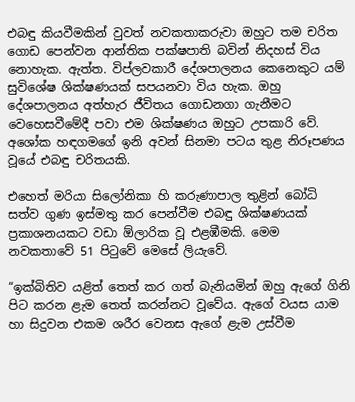එබඳු කියවීමකින් වුවත් නවකතාකරුවා ඔහුට තම චරිත ගොඩ පෙන්වන ආන්තික පක්ෂපාති බවින් නිදහස් විය නොහැක. ඇත්ත. විප්ලවකාරී දේශපාලනය කෙනෙකුට යම් සුවිශේෂ ශික්ෂණයක් සපයනවා විය හැක. ඔහු දේශපාලනය අත්හැර ජීවිතය ගොඩනගා ගැනීමට වෙහෙසවීමේදී පවා එම ශික්ෂණය ඔහුට උපකාරි වේ. අශෝක හඳගමගේ ඉනි අවන් සිනමා පටය තුළ නිරූපණය වූයේ එබඳු චරිතයකි.

එහෙත් මරියා සිලෝනිකා හි කරුණාපාල තුළින් බෝධි සත්ව ගුණ ඉස්මතු කර පෙන්වීම එබඳු ශික්ෂණයක් ප්‍රකාශනයකට වඩා ඕලාරික වූ එළඹීමකි. මෙම නවකතාවේ 51 පිටුවේ මෙසේ ලියැවේ.

“ඉක්බිතිව යළිත් තෙත් කර ගත් බැනියමින් ඔහු ඇගේ ගිනි පිට කරන ළැම තෙත් කරන්නට වූවේය. ඇගේ වයස යාම හා සිදුවන එකම ශරීර වෙනස ඇගේ ළැම උස්වීම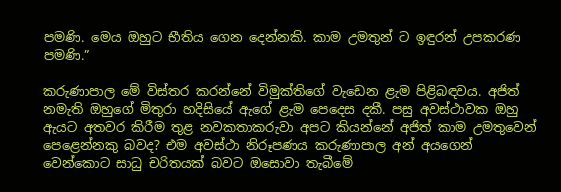පමණි. මෙය ඔහුට භීතිය ගෙන දෙන්නකි. කාම උමතුන් ට ඉඳුරන් උපකරණ පමණි.”

කරුණාපාල මේ විස්තර කරන්නේ විමුක්තිගේ වැඩෙන ළැම පිළිබඳවය. අජිත් නමැති ඔහුගේ මිතුරා හදිසියේ ඇගේ ළැම පෙදෙස දකී. පසු අවස්ථාවක ඔහු ඇයට අතවර කිරීම තුළ නවකතාකරුවා අපට කියන්නේ අජිත් කාම උමතුවෙන් පෙළෙන්නකු බවද? එම අවස්ථා නිරූපණය කරුණාපාල අන් අයගෙන් වෙන්කොට සාධු චරිතයක් බවට ඔසොවා තැබීමේ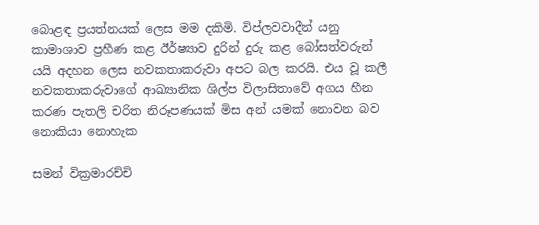බොළඳ ප්‍රයත්නයක් ලෙස මම දකිමි. විප්ලවවාදීන් යනු කාමාශාව ප්‍රහීණ කළ ඊර්ෂ්‍යාව දුරින් දුරු කළ බෝසත්වරුන් යයි අදහන ලෙස නවකතාකරුවා අපට බල කරයි. එය වූ කලී නවකතාකරුවාගේ ආඛ්‍යානික ශිල්ප විලාසිතාවේ අගය හීන කරණ පැතලි චරිත නිරූපණයක් මිස අන් යමක් නොවන බව නොකියා නොහැක

සමන් වික්‍රමාරච්චි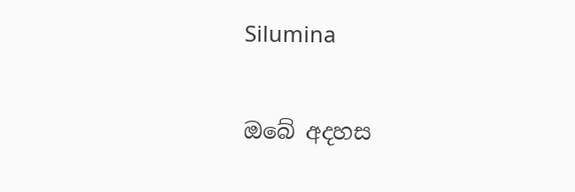Silumina

ඔබේ අදහස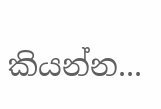කියන්න...